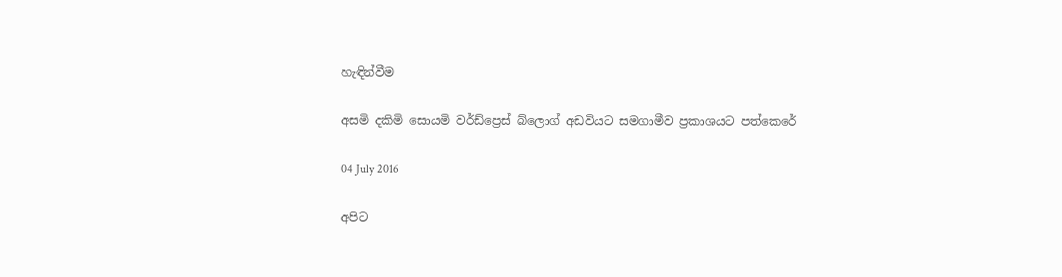හැඳින්වීම

අසමි දකිමි සොයමි වර්ඩ්ප්‍රෙස් බ්ලොග් අඩවියට සමගාමීව ප්‍රකාශයට පත්කෙරේ

04 July 2016

අපිට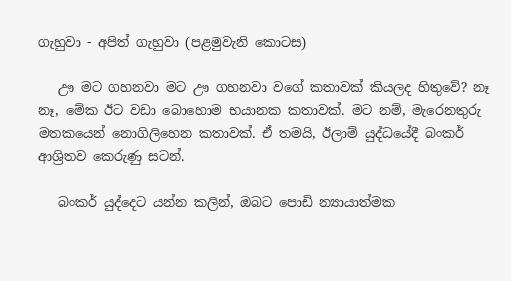ගැහුවා - අපිත් ගැහුවා (පළමුවැනි කොටස)

   ඌ මට ගහනවා මට ඌ ගහනවා වගේ කතාවක් කියලද හිතුවේ? නෑ නෑ, මේක ඊට වඩා බොහොම භයානක කතාවක්. මට නම්, මැරෙනතුරු  මතකයෙන් නොගිලිහෙන කතාවක්. ඒ තමයි, ඊලාම් යුද්ධයේදී බංකර් ආශ්‍රිතව කෙරුණු සටන්.

   බංකර් යුද්දෙට යන්න කලින්, ඔබට පොඩි න්‍යායාත්මක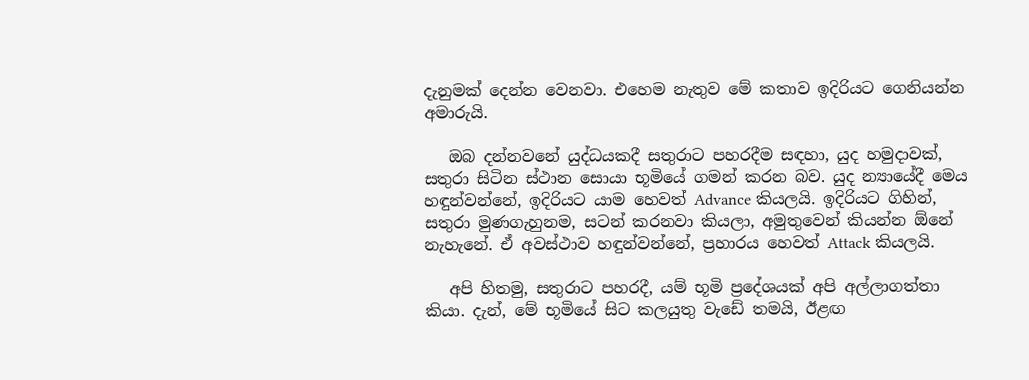දැනුමක් දෙන්න වෙනවා. එහෙම නැතුව මේ කතාව ඉදිරියට ගෙනියන්න අමාරුයි.

   ඔබ දන්නවනේ යුද්ධයකදී සතුරාට පහරදීම සඳහා, යුද හමුදාවක්, සතුරා සිටින ස්ථාන සොයා භූමියේ ගමන් කරන බව. යුද න්‍යායේදී මෙය හඳුන්වන්නේ, ඉදිරියට යාම හෙවත් Advance කියලයි. ඉදිරියට ගිහින්, සතුරා මුණගැහුනම, සටන් කරනවා කියලා, අමුතුවෙන් කියන්න ඕනේ නැහැනේ. ඒ අවස්ථාව හඳුන්වන්නේ, ප්‍රහාරය හෙවත් Attack කියලයි.

   අපි හිතමු, සතුරාට පහරදී, යම් භූමි ප්‍රදේශයක් අපි අල්ලාගත්තා කියා. දැන්, මේ භූමියේ සිට කලයුතු වැඩේ තමයි, ඊළඟ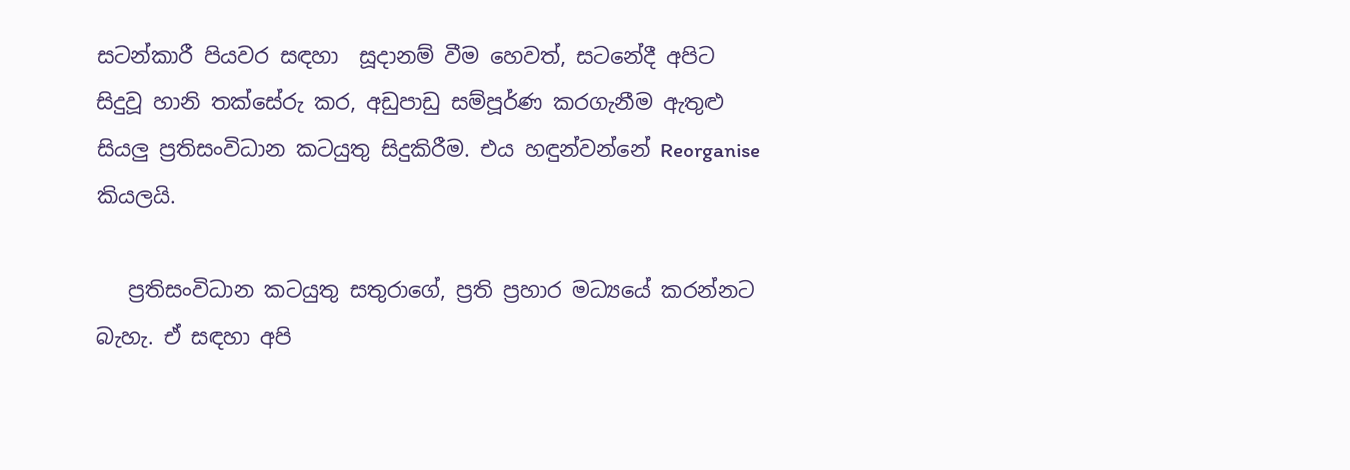සටන්කාරී පියවර සඳහා  සූදානම් වීම හෙවත්, සටනේදී අපිට සිදුවූ හානි තක්සේරු කර, අඩුපාඩු සම්පූර්ණ කරගැනීම ඇතුළු සියලු ප්‍රතිසංවිධාන කටයුතු සිදුකිරීම. එය හඳුන්වන්නේ Reorganise  කියලයි.

   ප්‍රතිසංවිධාන කටයුතු සතුරාගේ, ප්‍රති ප්‍රහාර මධ්‍යයේ කරන්නට බැහැ. ඒ සඳහා අපි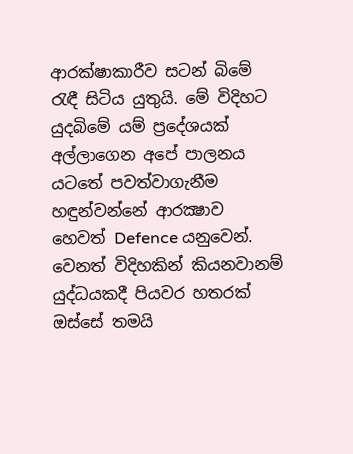ආරක්ෂාකාරීව සටන් බිමේ රැඳී සිටිය යුතුයි. මේ විදිහට යුදබිමේ යම් ප්‍රදේශයක් අල්ලාගෙන අපේ පාලනය යටතේ පවත්වාගැනීම හඳුන්වන්නේ ආරක්‍ෂාව හෙවත් Defence යනුවෙන්. වෙනත් විදිහකින් කියනවානම් යුද්ධයකදී පියවර හතරක් ඔස්සේ තමයි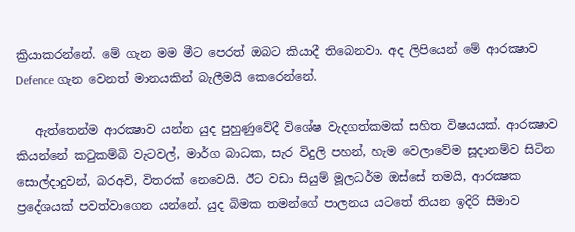ක්‍රියාකරන්නේ. මේ ගැන මම මීට පෙරත් ඔබට කියාදී තිබෙනවා. අද ලිපියෙන් මේ ආරක්‍ෂාව Defence ගැන වෙනත් මානයකින් බැලීමයි කෙරෙන්නේ.

   ඇත්තෙන්ම ආරක්‍ෂාව යන්න යුද පුහුණුවේදී විශේෂ වැදගත්කමක් සහිත විෂයයක්. ආරක්‍ෂාව කියන්නේ කටුකම්බි වැටවල්, මාර්ග බාධක, සැර විදුලි පහන්, හැම වෙලාවේම සූදානම්ව සිටින සොල්දාදුවන්, බරඅවි, විතරක් නෙවෙයි. ඊට වඩා සියුම් මූලධර්ම ඔස්සේ තමයි, ආරක්‍ෂක ප්‍රදේශයක් පවත්වාගෙන යන්නේ. යුද බිමක තමන්ගේ පාලනය යටතේ තියන ඉදිරි සීමාව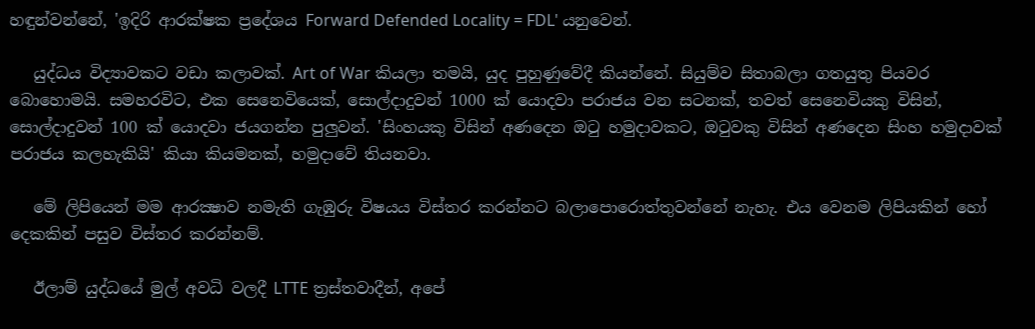හඳුන්වන්නේ, 'ඉදිරි ආරක්ෂක ප්‍රදේශය Forward Defended Locality = FDL' යනුවෙන්.

   යුද්ධය විද්‍යාවකට වඩා කලාවක්. Art of War කියලා තමයි, යුද පුහුණුවේදී කියන්නේ. සියුම්ව සිතාබලා ගතයුතු පියවර බොහොමයි. සමහරවිට, එක සෙනෙවියෙක්, සොල්දාදුවන් 1000 ක් යොදවා පරාජය වන සටනක්, තවත් සෙනෙවියකු විසින්, සොල්දාදුවන් 100 ක් යොදවා ජයගන්න පුලුවන්. 'සිංහයකු විසින් අණදෙන ඔටු හමුදාවකට, ඔටුවකු විසින් අණදෙන සිංහ හමුදාවක් පරාජය කලහැකියි' කියා කියමනක්, හමුදාවේ තියනවා.

   මේ ලිපියෙන් මම ආරක්‍ෂාව නමැති ගැඹුරු විෂයය විස්තර කරන්නට බලාපොරොත්තුවන්නේ නැහැ. එය වෙනම ලිපියකින් හෝ දෙකකින් පසුව විස්තර කරන්නම්.

   ඊලාම් යුද්ධයේ මුල් අවධි වලදී LTTE ත්‍රස්තවාදීන්, අපේ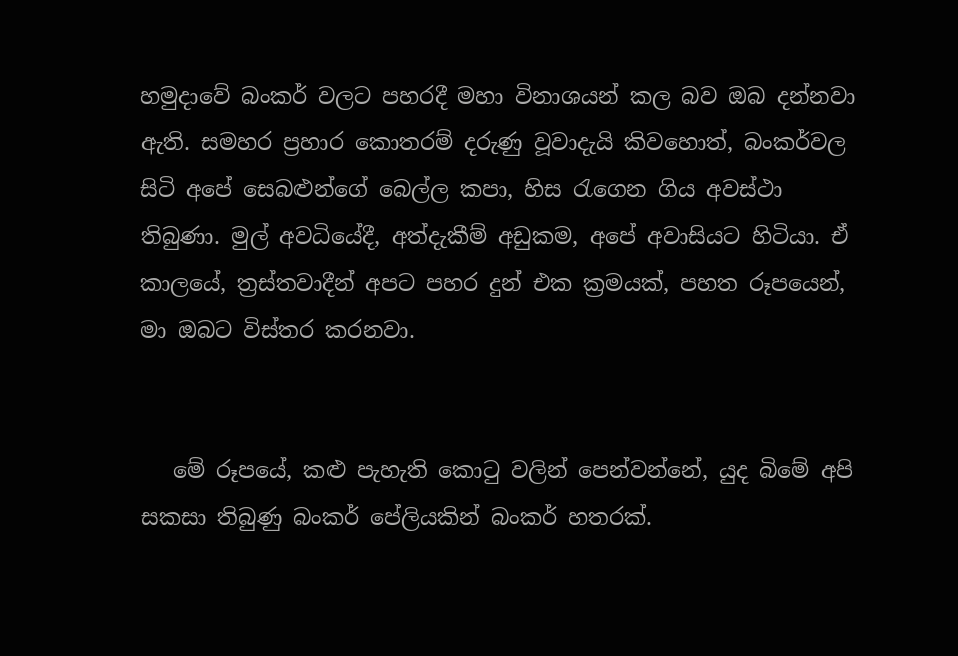හමුදාවේ බංකර් වලට පහරදී මහා විනාශයන් කල බව ඔබ දන්නවා ඇති. සමහර ප්‍රහාර කොතරම් දරුණු වූවාදැයි කිවහොත්, බංකර්වල සිටි අපේ සෙබළුන්ගේ බෙල්ල කපා, හිස රැගෙන ගිය අවස්ථා තිබුණා. මුල් අවධියේදී, අත්දැකීම් අඩුකම, අපේ අවාසියට හිටියා. ඒ කාලයේ, ත්‍රස්තවාදීන් අපට පහර දුන් එක ක්‍රමයක්, පහත රූපයෙන්, මා ඔබට විස්තර කරනවා.


   මේ රූපයේ, කළු පැහැති කොටු වලින් පෙන්වන්නේ, යුද බිමේ අපි සකසා තිබුණු බංකර් පේලියකින් බංකර් හතරක්.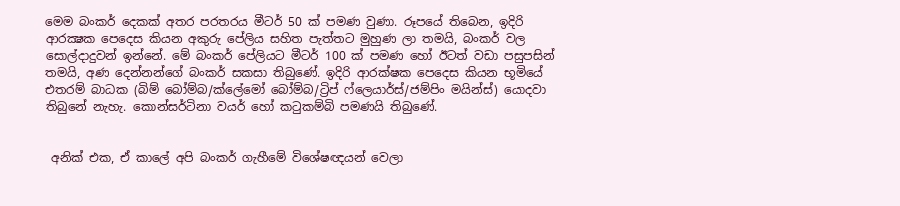මෙම බංකර් දෙකක් අතර පරතරය මීටර් 50 ක් පමණ වුණා. රූපයේ තිබෙන, ඉදිරි ආරක්‍ෂක පෙදෙස කියන අකුරු පේලිය සහිත පැත්තට මුහුණ ලා තමයි, බංකර් වල සොල්දාදුවන් ඉන්නේ. මේ බංකර් පේලියට මීටර් 100 ක් පමණ හෝ ඊටත් වඩා පසුපසින් තමයි, අණ දෙන්නන්ගේ බංකර් සකසා තිබුණේ. ඉදිරි ආරක්ෂක පෙදෙස කියන භූමියේ එතරම් බාධක (බිම් බෝම්බ/ක්ලේමෝ බෝම්බ/ට්‍රිප් ෆ්ලෙයාර්ස්/ජම්පිං මයින්ස්) යොදවා තිබුනේ නැහැ. කොන්සර්ටිනා වයර් හෝ කටුකම්බි පමණයි තිබුණේ.


 අනික් එක, ඒ කාලේ අපි බංකර් ගැහීමේ විශේෂඥයන් වෙලා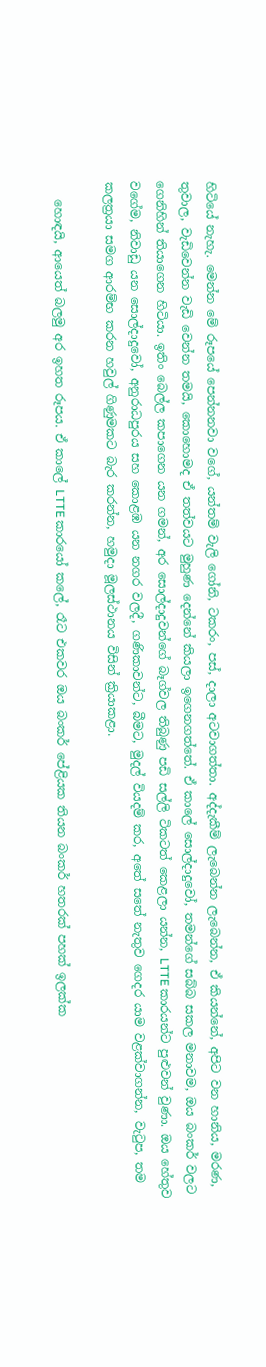හිටියේ නැහැ. මෙන්න මේ රූපයේ පෙන්නනවා වගේ, යන්තම් වැලි ගෝනි, ටකරං, පස්, දාලා අටවාගත්තා. අද්දැකීම් ලැබෙන්න ලැබෙන්න, ඒ කියන්නේ, අපිට වන හානිය, මරණ, තුවාල, වැඩිවෙන්න වැඩි වෙන්න තමයි, කොහොමද ඒ තත්වයට මුහුණ දෙන්නේ කියලා ඉගෙනගත්තේ. ඒ කාලේ සොල්දාදුවෝ, තමන්ගේ සබ්බ සකල මනාවම, ඔය බංකර් වලට ගෙනිහින් තියාගෙන හිටියා. ඉතිං බෙල්ල කපාගෙන යන ගමන්, අර සොල්දාදුවන්ගේ බෑග්වල තිබුණු පඩි සල්ලි ටිකටත් කෙළලා යන්න, LTTE කාරයන්ට පුළුවන් වුණා. ඔය හේතුව වගේම, නිවාඩු යන සොල්දාදුවෝ, අනුරාධපුරය සහ කොළඹ යන නගර වලදී, ගණිකාවන්ට, බීමට, මුදල් වියදම් කර, අතේ සතේ නැතුව ගෙදර යාම වළක්වාගන්න, වැටුප, තම කලත්‍රයා සමග ආරම්භ කරන හවුල් ගිණුමකට බැර කරන්න, හමුදා මූලස්ථානය විසින් ක්‍රියාකළා.

   හොඳයි, ආයෙත් බලමු අර ඉහත රූපය. ඒ කාලේ LTTE කාරයෝ කලේ, රෑට එකවර ඔය බංකර් පේළියක තියන බංකර් හතරක් පහක් ඉලක්ක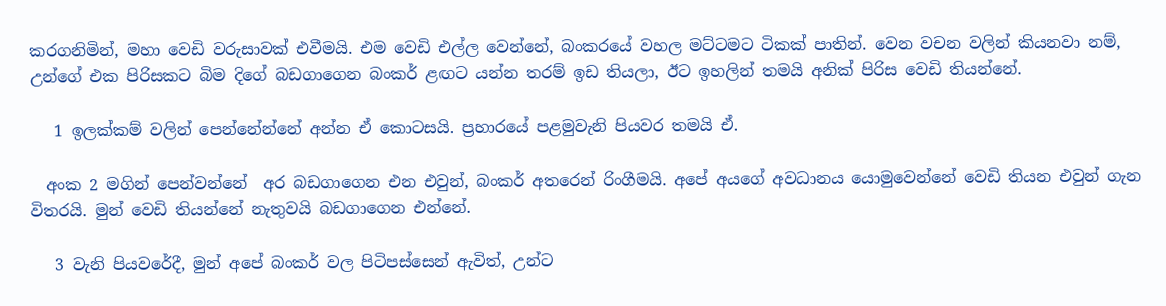කරගනිමින්, මහා වෙඩි වරුසාවක් එවීමයි. එම වෙඩි එල්ල වෙන්නේ, බංකරයේ වහල මට්ටමට ටිකක් පාතින්. වෙන වචන වලින් කියනවා නම්, උන්ගේ එක පිරිසකට බිම දිගේ බඩගාගෙන බංකර් ළඟට යන්න තරම් ඉඩ තියලා, ඊට ඉහලින් තමයි අනික් පිරිස වෙඩි තියන්නේ.

   1 ඉලක්කම් වලින් පෙන්නේන්නේ අන්න ඒ කොටසයි. ප්‍රහාරයේ පළමුවැනි පියවර තමයි ඒ.

  අංක 2 මගින් පෙන්වන්නේ  අර බඩගාගෙන එන එවුන්, බංකර් අතරෙන් රිංගීමයි. අපේ අයගේ අවධානය යොමුවෙන්නේ වෙඩි තියන එවුන් ගැන විතරයි. මුන් වෙඩි තියන්නේ නැතුවයි බඩගාගෙන එන්නේ.

   3 වැනි පියවරේදී, මුන් අපේ බංකර් වල පිටිපස්සෙන් ඇවිත්, උන්ට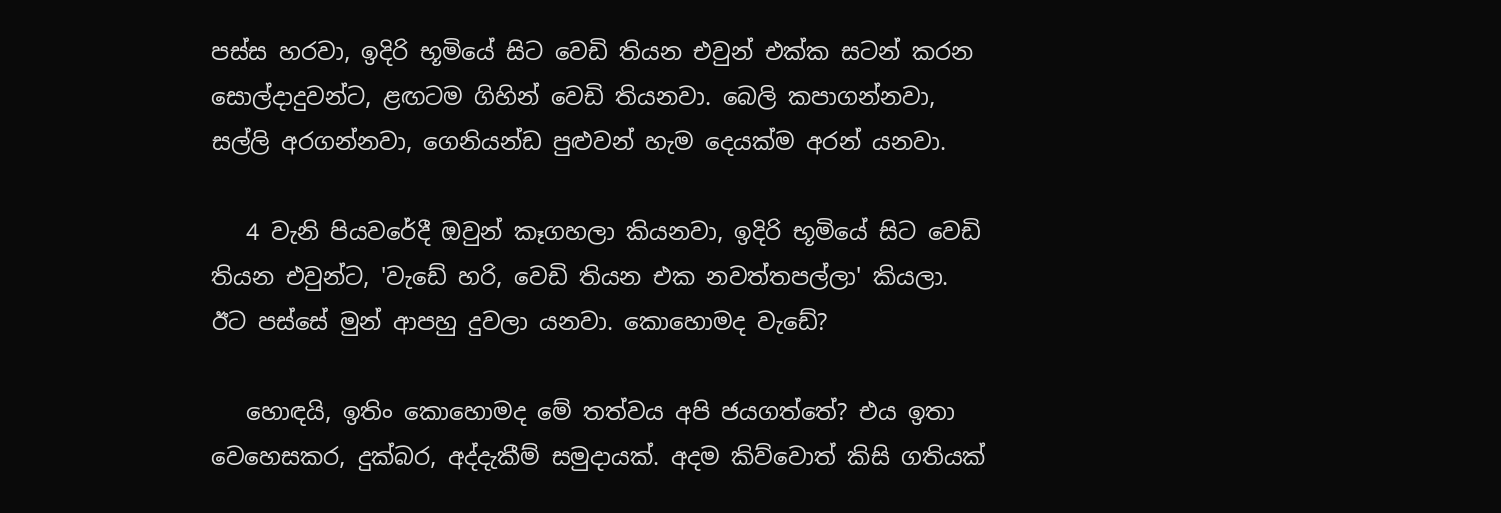පස්ස හරවා, ඉදිරි භූමියේ සිට වෙඩි තියන එවුන් එක්ක සටන් කරන සොල්දාදුවන්ට, ළඟටම ගිහින් වෙඩි තියනවා. බෙලි කපාගන්නවා, සල්ලි අරගන්නවා, ගෙනියන්ඩ පුළුවන් හැම දෙයක්ම අරන් යනවා.

   4 වැනි පියවරේදී ඔවුන් කෑගහලා කියනවා, ඉදිරි භූමියේ සිට වෙඩි තියන එවුන්ට, 'වැඩේ හරි, වෙඩි තියන එක නවත්තපල්ලා' කියලා. ඊට පස්සේ මුන් ආපහු දුවලා යනවා. කොහොමද වැඩේ?

   හොඳයි, ඉතිං කොහොමද මේ තත්වය අපි ජයගත්තේ? එය ඉතා වෙහෙසකර, දුක්බර, අද්දැකීම් සමුදායක්. අදම කිව්වොත් කිසි ගතියක්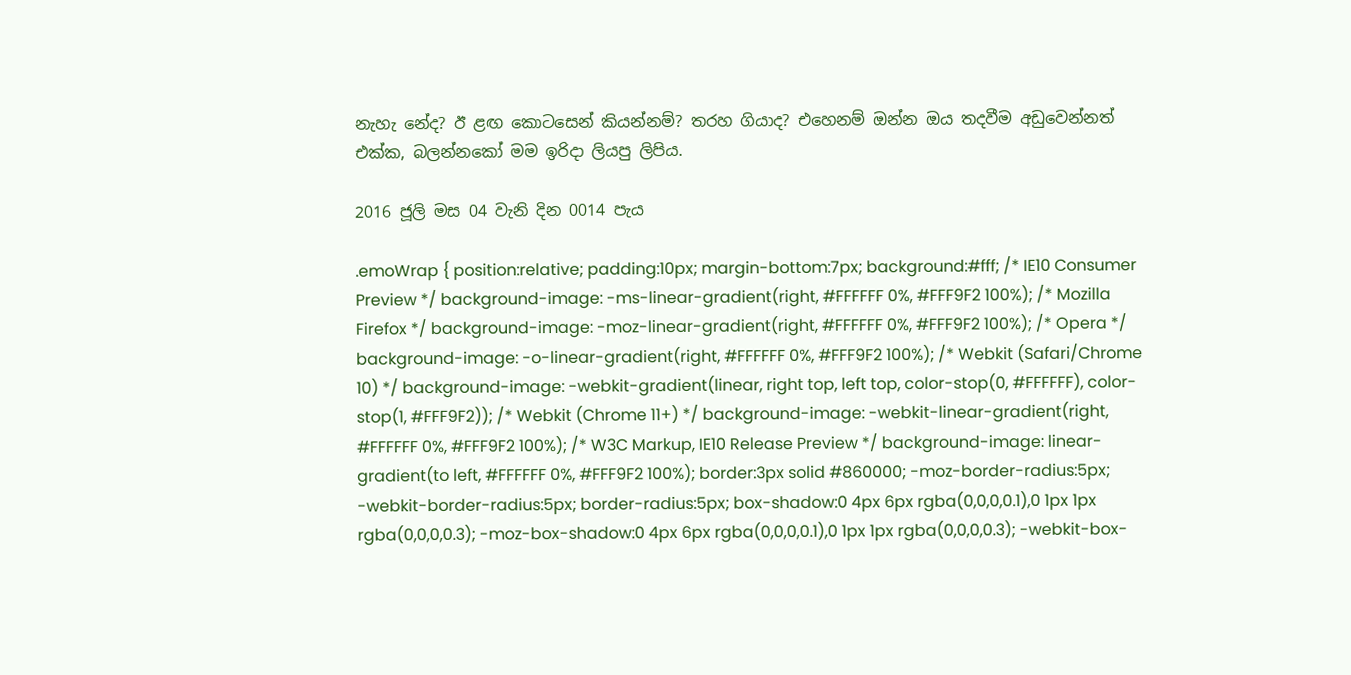නැහැ නේද? ඊ ළඟ කොටසෙන් කියන්නම්? තරහ ගියාද? එහෙනම් ඔන්න ඔය තදවීම අඩුවෙන්නත් එක්ක, බලන්නකෝ මම ඉරිදා ලියපු ලිපිය.

2016 ජූලි මස 04 වැනි දින 0014 පැය

.emoWrap { position:relative; padding:10px; margin-bottom:7px; background:#fff; /* IE10 Consumer Preview */ background-image: -ms-linear-gradient(right, #FFFFFF 0%, #FFF9F2 100%); /* Mozilla Firefox */ background-image: -moz-linear-gradient(right, #FFFFFF 0%, #FFF9F2 100%); /* Opera */ background-image: -o-linear-gradient(right, #FFFFFF 0%, #FFF9F2 100%); /* Webkit (Safari/Chrome 10) */ background-image: -webkit-gradient(linear, right top, left top, color-stop(0, #FFFFFF), color-stop(1, #FFF9F2)); /* Webkit (Chrome 11+) */ background-image: -webkit-linear-gradient(right, #FFFFFF 0%, #FFF9F2 100%); /* W3C Markup, IE10 Release Preview */ background-image: linear-gradient(to left, #FFFFFF 0%, #FFF9F2 100%); border:3px solid #860000; -moz-border-radius:5px; -webkit-border-radius:5px; border-radius:5px; box-shadow:0 4px 6px rgba(0,0,0,0.1),0 1px 1px rgba(0,0,0,0.3); -moz-box-shadow:0 4px 6px rgba(0,0,0,0.1),0 1px 1px rgba(0,0,0,0.3); -webkit-box-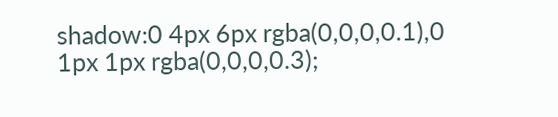shadow:0 4px 6px rgba(0,0,0,0.1),0 1px 1px rgba(0,0,0,0.3);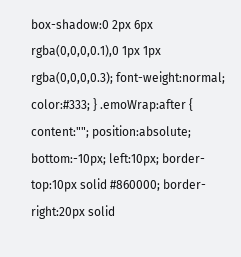box-shadow:0 2px 6px rgba(0,0,0,0.1),0 1px 1px rgba(0,0,0,0.3); font-weight:normal; color:#333; } .emoWrap:after { content:""; position:absolute; bottom:-10px; left:10px; border-top:10px solid #860000; border-right:20px solid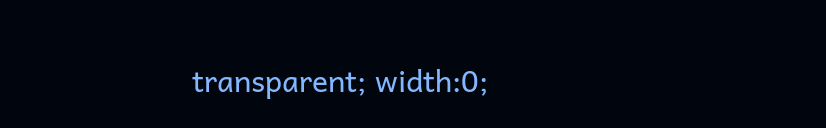transparent; width:0;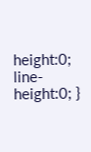height:0; line-height:0; }